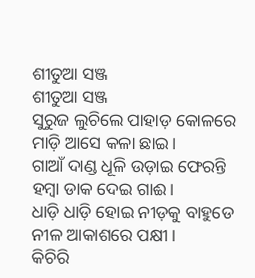ଶୀତୁଆ ସଞ୍ଜ
ଶୀତୁଆ ସଞ୍ଜ
ସୁରୁଜ ଲୁଚିଲେ ପାହାଡ଼ କୋଳରେ
ମାଡ଼ି ଆସେ କଳା ଛାଇ।
ଗାଆଁ ଦାଣ୍ଡ ଧୂଳି ଉଡ଼ାଇ ଫେରନ୍ତି
ହମ୍ବା ଡାକ ଦେଇ ଗାଈ।
ଧାଡ଼ି ଧାଡ଼ି ହୋଇ ନୀଡ଼କୁ ବାହୁଡେ
ନୀଳ ଆକାଶରେ ପକ୍ଷୀ।
କିଚିରି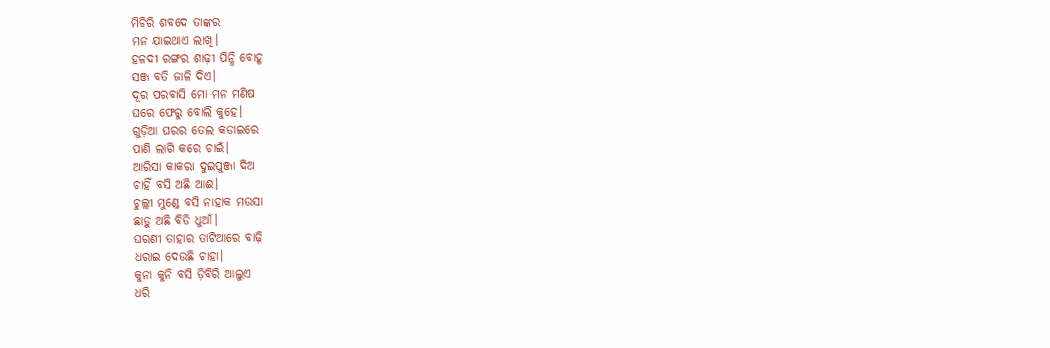ମିଚିରି ଶବଦେ ତାଙ୍କର
ମନ ଯାଇଥାଏ ଲାଖି।
ହଳଦୀ ରଙ୍ଗର ଶାଢ଼ୀ ପିନ୍ଧି ବୋହୂ
ସଞ୍ଜ ବତି ଜାଳି ଦିଏ।
ଦୂର ପରବାସି ମୋ ମନ ମଣିଷ
ଘରେ ଫେରୁ ବୋଲି କୁହେ।
ଗୁଡ଼ିଆ ଘରର ତେଲ କଡାଇରେ
ପାଣି ଲାଗି କରେ ଚାଇଁ।
ଆରିସା କାକରା ଦୁଇପୁଞ୍ଜା ଦିଅ
ଚାହିଁ ବସି ଅଛି ଆଈ।
ଚୁଲ୍ଲୀ ମୁଣ୍ଡେ ବସି ନାହାକ ମଉସା
ଛାଡ଼ୁ ଅଛି ବିଡି ଧୁଆଁ।
ଘରଣୀ ତାହାର ତାଟିଆରେ ବାଢ଼ି
ଧରାଇ ଦେଉଛି ଚାହା।
କୁନା କୁନି ବସି ଡ଼ିବିରି ଆଲୁଏ
ଧରି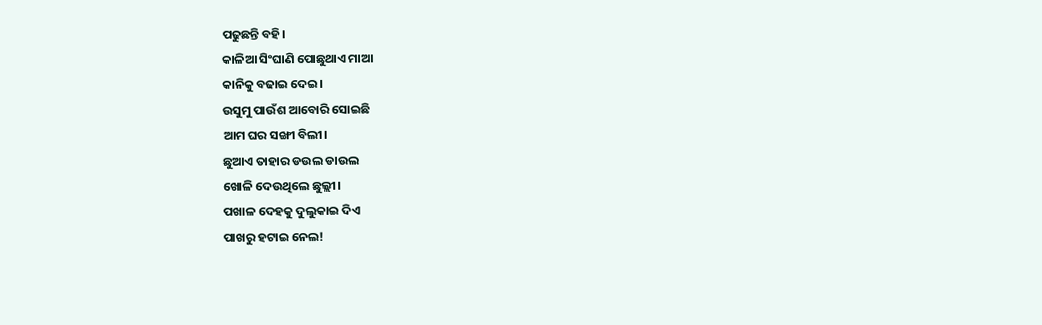ପଢୁଛନ୍ତି ବହି।
କାଳିଆ ସିଂଘାଣି ପୋଛୁଥାଏ ମାଆ
କାନିକୁ ବଢାଇ ଦେଇ।
ଉସୁମୁ ପାଉଁଶ ଆବୋରି ସୋଇଛି
ଆମ ଘର ସଙ୍ଖୀ ବିଲୀ।
ଛୁଆଏ ତାହାର ଡଉଲ ଡାଉଲ
ଖୋଳି ଦେଉଥିଲେ ଛୁଲ୍ଲୀ।
ପଖାଳ ଦେହକୁ ଦୁଲୁକାଇ ଦିଏ
ପାଖରୁ ହଟାଇ ନେଲ!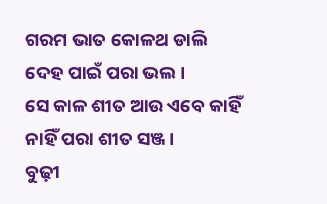ଗରମ ଭାତ କୋଳଥ ଡାଲି
ଦେହ ପାଇଁ ପରା ଭଲ।
ସେ କାଳ ଶୀତ ଆଉ ଏବେ କାହିଁ
ନାହିଁ ପରା ଶୀତ ସଞ୍ଜ।
ବୁଢ଼ୀ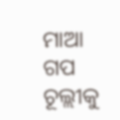ମାଆ ଗପ ଚୂଲ୍ଲୀକୁ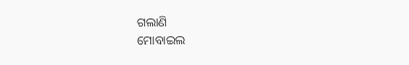ଗଲାଣି
ମୋବାଇଲ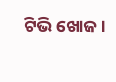ଟିଭି ଖୋଜ।